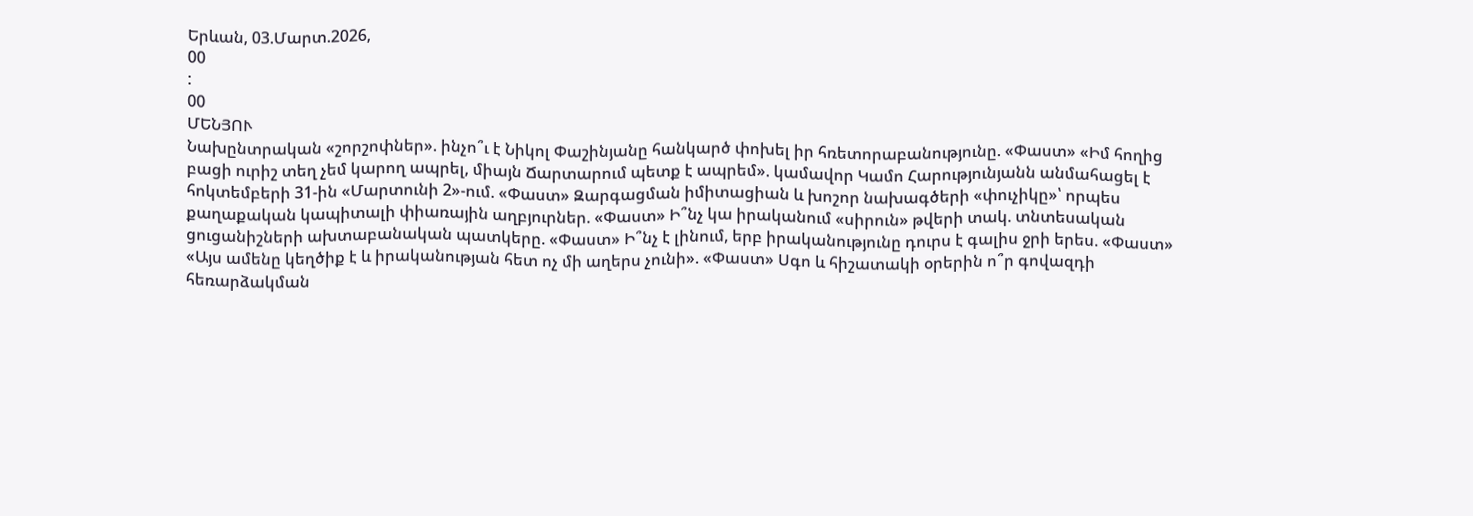Երևան, 03.Մարտ.2026,
00
:
00
ՄԵՆՅՈՒ
Նախընտրական «շորշոփներ». ինչո՞ւ է Նիկոլ Փաշինյանը հանկարծ փոխել իր հռետորաբանությունը. «Փաստ» «Իմ հողից բացի ուրիշ տեղ չեմ կարող ապրել, միայն Ճարտարում պետք է ապրեմ». կամավոր Կամո Հարությունյանն անմահացել է հոկտեմբերի 31-ին «Մարտունի 2»-ում. «Փաստ» Զարգացման իմիտացիան և խոշոր նախագծերի «փուչիկը»՝ որպես քաղաքական կապիտալի փիառային աղբյուրներ. «Փաստ» Ի՞նչ կա իրականում «սիրուն» թվերի տակ. տնտեսական ցուցանիշների ախտաբանական պատկերը. «Փաստ» Ի՞նչ է լինում, երբ իրականությունը դուրս է գալիս ջրի երես. «Փաստ» «Այս ամենը կեղծիք է և իրականության հետ ոչ մի աղերս չունի». «Փաստ» Սգո և հիշատակի օրերին ո՞ր գովազդի հեռարձակման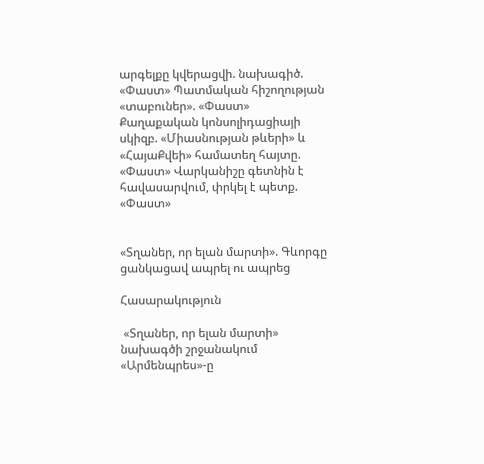արգելքը կվերացվի. նախագիծ. «Փաստ» Պատմական հիշողության «տաբուներ». «Փաստ» Քաղաքական կոնսոլիդացիայի սկիզբ. «Միասնության թևերի» և «ՀայաՔվեի» համատեղ հայտը. «Փաստ» Վարկանիշը գետնին է հավասարվում, փրկել է պետք. «Փաստ»


«Տղաներ, որ ելան մարտի». Գևորգը ցանկացավ ապրել ու ապրեց

Հասարակություն

 «Տղաներ, որ ելան մարտի» նախագծի շրջանակում «Արմենպրես»-ը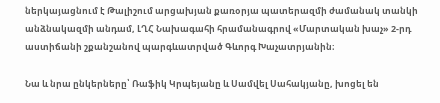ներկայացնում է Թալիշում արցախյան քառօրյա պատերազմի ժամանակ տանկի անձնակազմի անդամ, ԼՂՀ Նախագահի հրամանագրով «Մարտական խաչ» 2-րդ աստիճանի շքանշանով պարգևատրված Գևորգ Խաչատրյանին։

Նա և նրա ընկերները՝ Ռաֆիկ Կրպեյանը և Սամվել Սահակյանը, խոցել են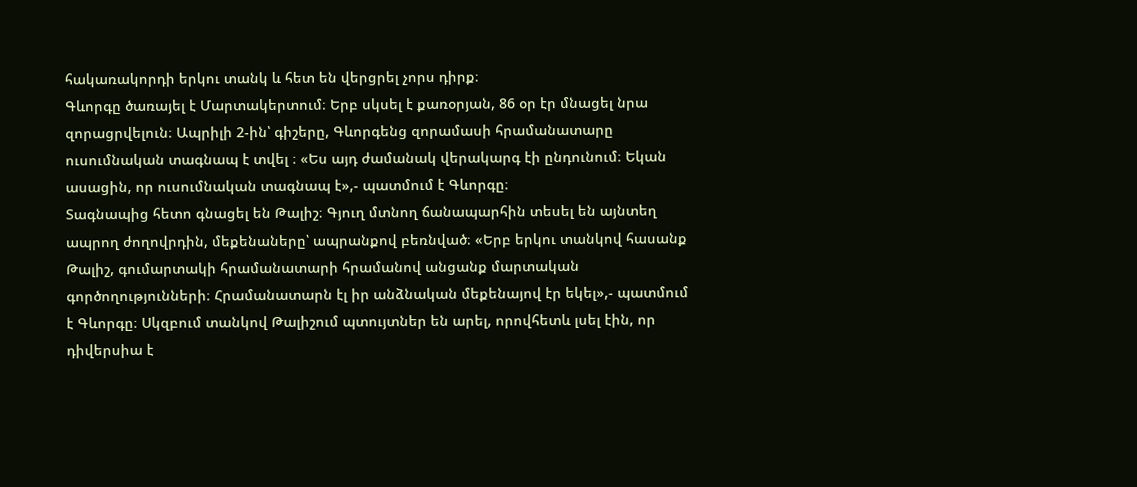հակառակորդի երկու տանկ և հետ են վերցրել չորս դիրք։
Գևորգը ծառայել է Մարտակերտում։ Երբ սկսել է քառօրյան, 86 օր էր մնացել նրա զորացրվելուն։ Ապրիլի 2-ին՝ գիշերը, Գևորգենց զորամասի հրամանատարը ուսումնական տագնապ է տվել ։ «Ես այդ ժամանակ վերակարգ էի ընդունում։ Եկան ասացին, որ ուսումնական տագնապ է»,- պատմում է Գևորգը։
Տագնապից հետո գնացել են Թալիշ։ Գյուղ մտնող ճանապարհին տեսել են այնտեղ ապրող ժողովրդին, մեքենաները՝ ապրանքով բեռնված։ «Երբ երկու տանկով հասանք Թալիշ, գումարտակի հրամանատարի հրամանով անցանք մարտական գործողությունների։ Հրամանատարն էլ իր անձնական մեքենայով էր եկել»,- պատմում է Գևորգը։ Սկզբում տանկով Թալիշում պտույտներ են արել, որովհետև լսել էին, որ դիվերսիա է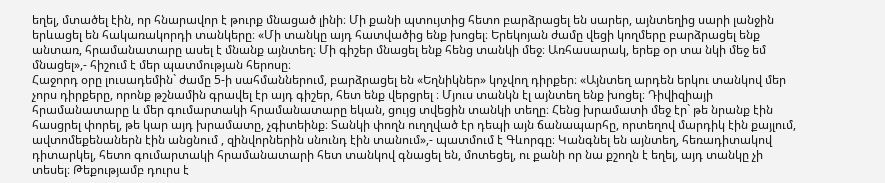եղել, մտածել էին, որ հնարավոր է թուրք մնացած լինի։ Մի քանի պտույտից հետո բարձրացել են սարեր, այնտեղից սարի լանջին երևացել են հակառակորդի տանկերը։ «Մի տանկը այդ հատվածից ենք խոցել։ Երեկոյան ժամը վեցի կողմերը բարձրացել ենք անտառ, հրամանատարը ասել է մնանք այնտեղ։ Մի գիշեր մնացել ենք հենց տանկի մեջ։ Առհասարակ, երեք օր տա նկի մեջ եմ մնացել»,- հիշում է մեր պատմության հերոսը։
Հաջորդ օրը լուսադեմին` ժամը 5-ի սահմաններում, բարձրացել են «Եղնիկներ» կոչվող դիրքեր։ «Այնտեղ արդեն երկու տանկով մեր չորս դիրքերը, որոնք թշնամին գրավել էր այդ գիշեր, հետ ենք վերցրել ։ Մյուս տանկն էլ այնտեղ ենք խոցել։ Դիվիզիայի հրամանատարը և մեր գումարտակի հրամանատարը եկան, ցույց տվեցին տանկի տեղը։ Հենց խրամատի մեջ էր` թե նրանք էին հասցրել փորել, թե կար այդ խրամատը, չգիտեինք։ Տանկի փողն ուղղված էր դեպի այն ճանապարհը, որտեղով մարդիկ էին քայլում, ավտոմեքենաներն էին անցնում , զինվորներին սնունդ էին տանում»,- պատմում է Գևորգը։ Կանգնել են այնտեղ, հեռադիտակով դիտարկել, հետո գումարտակի հրամանատարի հետ տանկով գնացել են, մոտեցել, ու քանի որ նա քշողն է եղել, այդ տանկը չի տեսել։ Թեքությամբ դուրս է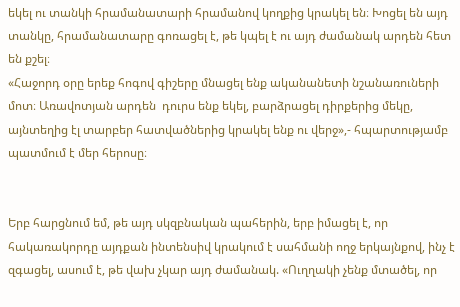եկել ու տանկի հրամանատարի հրամանով կողքից կրակել են։ Խոցել են այդ տանկը, հրամանատարը գոռացել է, թե կպել է ու այդ ժամանակ արդեն հետ են քշել։
«Հաջորդ օրը երեք հոգով գիշերը մնացել ենք ականանետի նշանառուների մոտ։ Առավոտյան արդեն  դուրս ենք եկել, բարձրացել դիրքերից մեկը, այնտեղից էլ տարբեր հատվածներից կրակել ենք ու վերջ»,- հպարտությամբ պատմում է մեր հերոսը։


Երբ հարցնում եմ, թե այդ սկզբնական պահերին, երբ իմացել է, որ հակառակորդը այդքան ինտենսիվ կրակում է սահմանի ողջ երկայնքով, ինչ է զգացել, ասում է, թե վախ չկար այդ ժամանակ. «Ուղղակի չենք մտածել, որ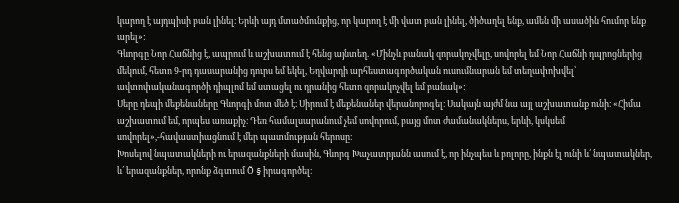կարող է այդպիսի բան լինել։ Երևի այդ մտածմունքից, որ կարող է մի վատ բան լինել, ծիծաղել ենք, ամեն մի ասածին հումոր ենք արել»:
Գևորգը Նոր Հաճնից է, ապրում և աշխատում է հենց այնտեղ. «Մինչև բանակ զորակոչվելը, սովորել եմ Նոր Հաճնի դպրոցներից մեկում, հետո 9-րդ դասարանից դուրս եմ եկել, Եղվարդի արհեստագործական ուսումնարան եմ տեղափոխվել՝ ավտոփականագործի դիպլոմ եմ ստացել ու դրանից հետո զորակոչվել եմ բանակ»:
Սերը դեպի մեքենաները Գևորգի մոտ մեծ է։ Սիրում է մեքենաներ վերանորոգել։ Սակայն այժմ նա այլ աշխատանք ունի։ «Հիմա աշխատում եմ, որպես առաքիչ։ Դեռ համալսարանում չեմ սովորում, բայց մոտ ժամանակներս, երևի, կսկսեմ սովորել»,-հավաստիացնում է մեր պատմության հերոսը։
Խոսելով նպատակների ու երազանքների մասին, Գևորգ Խաչատրյանն ասում է, որ ինչպես և բոլորը, ինքն էլ ունի և՛ նպատակներ, և՛ երազանքներ, որոնք ձգտում Õ § իրագործել։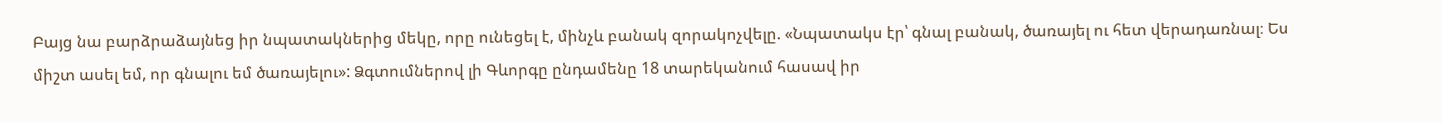Բայց նա բարձրաձայնեց իր նպատակներից մեկը, որը ունեցել է, մինչև բանակ զորակոչվելը. «Նպատակս էր՝ գնալ բանակ, ծառայել ու հետ վերադառնալ։ Ես միշտ ասել եմ, որ գնալու եմ ծառայելու»: Ձգտումներով լի Գևորգը ընդամենը 18 տարեկանում հասավ իր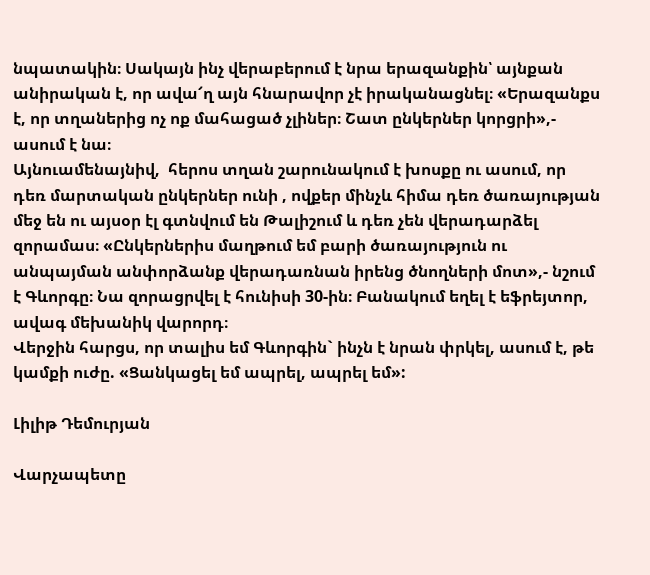նպատակին։ Սակայն ինչ վերաբերում է նրա երազանքին՝ այնքան անիրական է, որ ավա՜ղ այն հնարավոր չէ իրականացնել։ «Երազանքս է, որ տղաներից ոչ ոք մահացած չլիներ։ Շատ ընկերներ կորցրի»,- ասում է նա։
Այնուամենայնիվ,  հերոս տղան շարունակում է խոսքը ու ասում, որ դեռ մարտական ընկերներ ունի , ովքեր մինչև հիմա դեռ ծառայության մեջ են ու այսօր էլ գտնվում են Թալիշում և դեռ չեն վերադարձել զորամաս։ «Ընկերներիս մաղթում եմ բարի ծառայություն ու անպայման անփորձանք վերադառնան իրենց ծնողների մոտ»,- նշում է Գևորգը։ Նա զորացրվել է հունիսի 30-ին։ Բանակում եղել է եֆրեյտոր, ավագ մեխանիկ վարորդ։
Վերջին հարցս, որ տալիս եմ Գևորգին` ինչն է նրան փրկել, ասում է, թե կամքի ուժը. «Ցանկացել եմ ապրել, ապրել եմ»:

Լիլիթ Դեմուրյան

Վարչապետը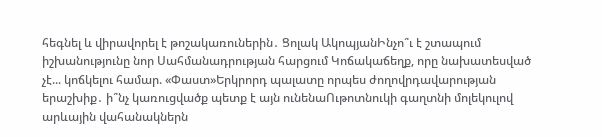հեգնել և վիրավորել է թոշակառուներին․ Ցոլակ ԱկոպյանԻնչո՞ւ է շտապում իշխանությունը նոր Սահմանադրության հարցում Կոճակաճեղք, որը նախատեսված չէ... կոճկելու համար. «Փաստ»Երկրորդ պալատը որպես ժողովրդավարության երաշխիք․ ի՞նչ կառուցվածք պետք է այն ունենաՈւթոտնուկի գաղտնի մոլեկուլով արևային վահանակներն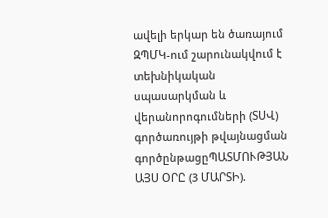ավելի երկար են ծառայում ԶՊՄԿ-ում շարունակվում է տեխնիկական սպասարկման և վերանորոգումների (ՏՍՎ) գործառույթի թվայնացման գործընթացըՊԱՏՄՈՒԹՅԱՆ ԱՅՍ ՕՐԸ (3 ՄԱՐՏԻ).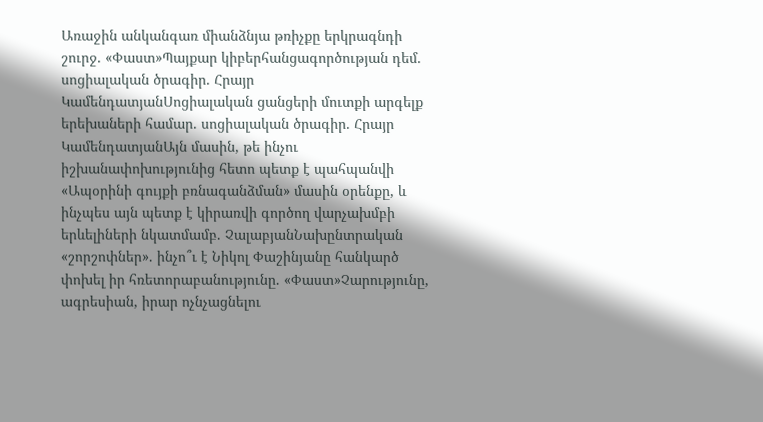Առաջին անկանգառ միանձնյա թռիչքը երկրագնդի շուրջ. «Փաստ»Պայքար կիբերհանցագործության դեմ. սոցիալական ծրագիր. Հրայր ԿամենդատյանՍոցիալական ցանցերի մուտքի արգելք երեխաների համար. սոցիալական ծրագիր. Հրայր ԿամենդատյանԱյն մասին, թե ինչու իշխանափոխությունից հետո պետք է պահպանվի «Ապօրինի գույքի բռնագանձման» մասին օրենքը, և ինչպես այն պետք է կիրառվի գործող վարչախմբի երևելիների նկատմամբ. ՉալաբյանՆախընտրական «շորշոփներ». ինչո՞ւ է Նիկոլ Փաշինյանը հանկարծ փոխել իր հռետորաբանությունը. «Փաստ»Չարությունը, ագրեսիան, իրար ոչնչացնելու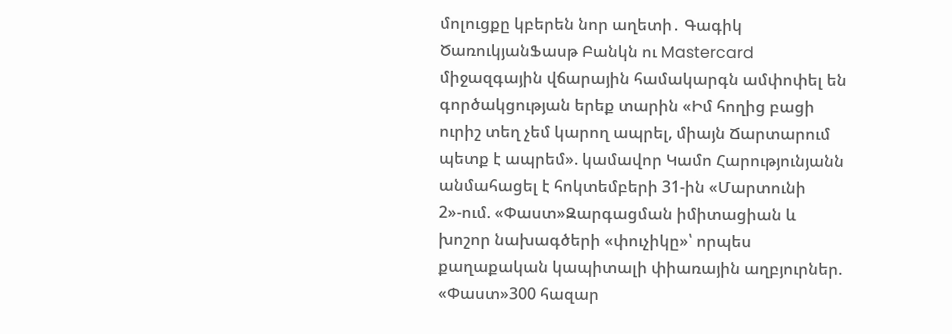մոլուցքը կբերեն նոր աղետի․ Գագիկ ԾառուկյանՖասթ Բանկն ու Mastercard միջազգային վճարային համակարգն ամփոփել են գործակցության երեք տարին «Իմ հողից բացի ուրիշ տեղ չեմ կարող ապրել, միայն Ճարտարում պետք է ապրեմ». կամավոր Կամո Հարությունյանն անմահացել է հոկտեմբերի 31-ին «Մարտունի 2»-ում. «Փաստ»Զարգացման իմիտացիան և խոշոր նախագծերի «փուչիկը»՝ որպես քաղաքական կապիտալի փիառային աղբյուրներ. «Փաստ»300 հազար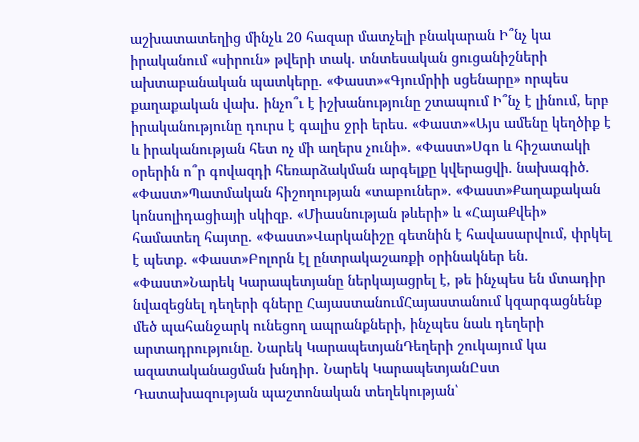աշխատատեղից մինչև 20 հազար մատչելի բնակարան Ի՞նչ կա իրականում «սիրուն» թվերի տակ. տնտեսական ցուցանիշների ախտաբանական պատկերը. «Փաստ»«Գյումրիի սցենարը» որպես քաղաքական վախ․ ինչո՞ւ է իշխանությունը շտապում Ի՞նչ է լինում, երբ իրականությունը դուրս է գալիս ջրի երես. «Փաստ»«Այս ամենը կեղծիք է և իրականության հետ ոչ մի աղերս չունի». «Փաստ»Սգո և հիշատակի օրերին ո՞ր գովազդի հեռարձակման արգելքը կվերացվի. նախագիծ. «Փաստ»Պատմական հիշողության «տաբուներ». «Փաստ»Քաղաքական կոնսոլիդացիայի սկիզբ. «Միասնության թևերի» և «ՀայաՔվեի» համատեղ հայտը. «Փաստ»Վարկանիշը գետնին է հավասարվում, փրկել է պետք. «Փաստ»Բոլորն էլ ընտրակաշառքի օրինակներ են. «Փաստ»Նարեկ Կարապետյանը ներկայացրել է, թե ինչպես են մտադիր նվազեցնել դեղերի գները ՀայաստանումՀայաստանում կզարգացնենք մեծ պահանջարկ ունեցող ապրանքների, ինչպես նաև դեղերի արտադրությունը. Նարեկ ԿարապետյանԴեղերի շուկայում կա ազատականացման խնդիր․ Նարեկ ԿարապետյանԸստ Դատախազության պաշտոնական տեղեկության՝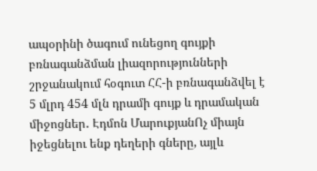ապօրինի ծագում ունեցող գույքի բռնագանձման լիազորությունների շրջանակում հօգուտ ՀՀ-ի բռնագանձվել է 5 մլրդ 454 մլն դրամի գույք և դրամական միջոցներ․ Էդմոն ՄարուքյանՈչ միայն իջեցնելու ենք դեղերի գները, այլև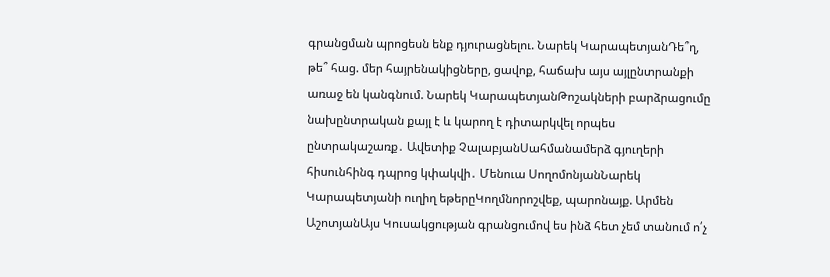գրանցման պրոցեսն ենք դյուրացնելու. Նարեկ ԿարապետյանԴե՞ղ, թե՞ հաց. մեր հայրենակիցները, ցավոք, հաճախ այս այլընտրանքի առաջ են կանգնում. Նարեկ ԿարապետյանԹոշակների բարձրացումը նախընտրական քայլ է և կարող է դիտարկվել որպես ընտրակաշառք․ Ավետիք ՉալաբյանՍահմանամերձ գյուղերի հիսունհինգ դպրոց կփակվի․ Մենուա ՍողոմոնյանՆարեկ Կարապետյանի ուղիղ եթերըԿողմնորոշվեք, պարոնայք. Արմեն ԱշոտյանԱյս Կուսակցության գրանցումով ես ինձ հետ չեմ տանում ո՛չ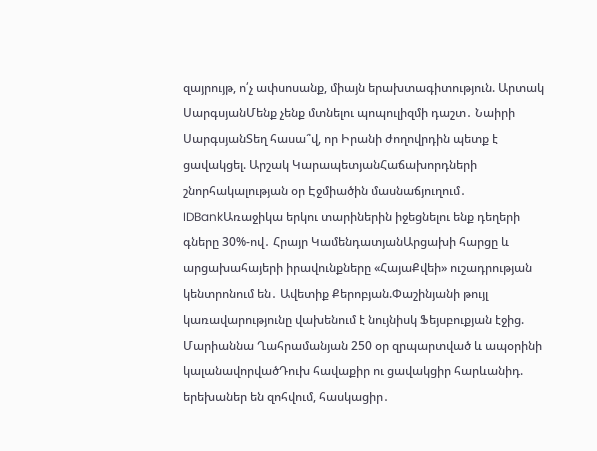զայրույթ, ո՛չ ափսոսանք, միայն երախտագիտություն. Արտակ ՍարգսյանՄենք չենք մտնելու պոպուլիզմի դաշտ․ Նաիրի ՍարգսյանՏեղ հասա՞վ, որ Իրանի ժողովրդին պետք է ցավակցել. Արշակ ԿարապետյանՀաճախորդների շնորհակալության օր Էջմիածին մասնաճյուղում․ IDBankԱռաջիկա երկու տարիներին իջեցնելու ենք դեղերի գները 30%-ով․ Հրայր ԿամենդատյանԱրցախի հարցը և արցախահայերի իրավունքները «ՀայաՔվեի» ուշադրության կենտրոնում են․ Ավետիք Քերոբյան.Փաշինյանի թույլ կառավարությունը վախենում է նույնիսկ Ֆեյսբուքյան էջից. Մարիաննա Ղահրամանյան 250 օր զրպարտված և ապօրինի կալանավորվածԴուխ հավաքիր ու ցավակցիր հարևանիդ. երեխաներ են զոհվում, հասկացիր․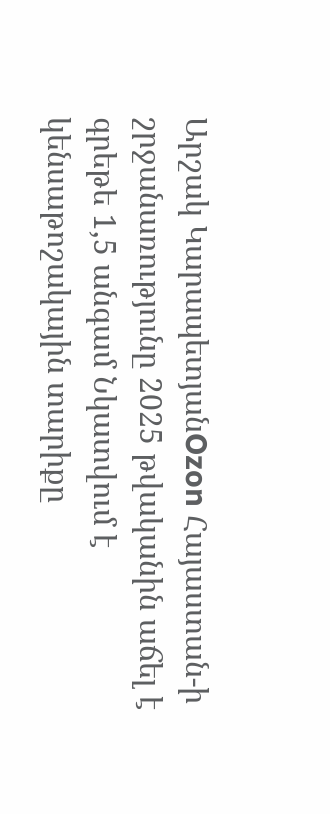Արշակ ԿարապետյանOzon Հայաստան-ի շրջանառությունը 2025 թվականին աճել է գրեթե 1,5 անգամ Նկատվում է կենսաթոշակային տարիքը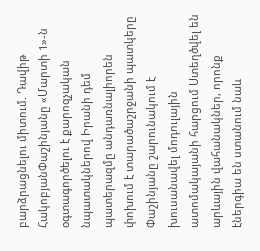բարձրացնելու միտում. Դավիթ ՀակոբյանՓաշինյանը «Մարտի 1»-ն օգտագործելու է քարոզչական նպատակներով Իրանի դեմ պատերազմը անդառնալիորեն փոխում է տարածաշրջանի պատկերը Փաշինյանը շարունակում է խուսանավել մոդուլային ատոմակայանի հարցում Ստեղծվել են արևային վահանակներ, որոնք էներգիա են ստանում նաև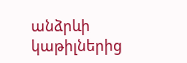անձրևի կաթիլներից